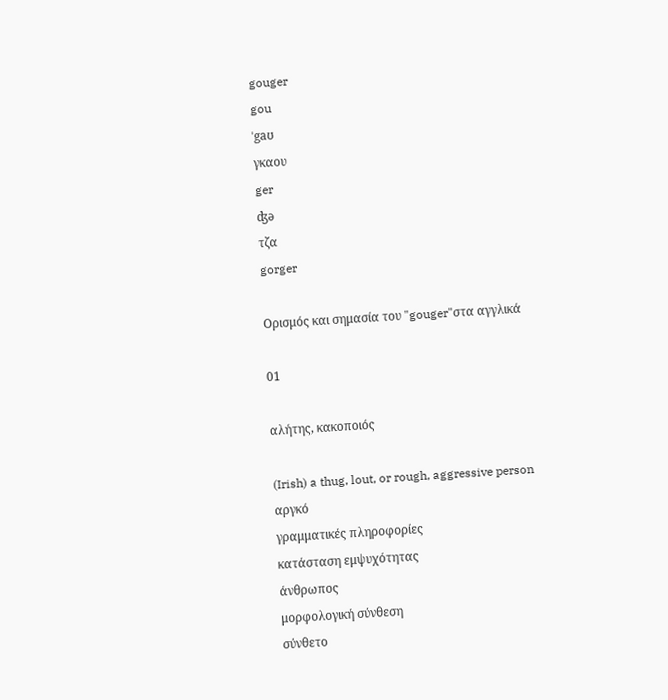gouger
gou
ˈgaʊ
γκαου
ger
ʤə
τζα
gorger

Ορισμός και σημασία του "gouger"στα αγγλικά

01

αλήτης, κακοποιός

(Irish) a thug, lout, or rough, aggressive person
αργκό
γραμματικές πληροφορίες
κατάσταση εμψυχότητας
άνθρωπος
μορφολογική σύνθεση
σύνθετο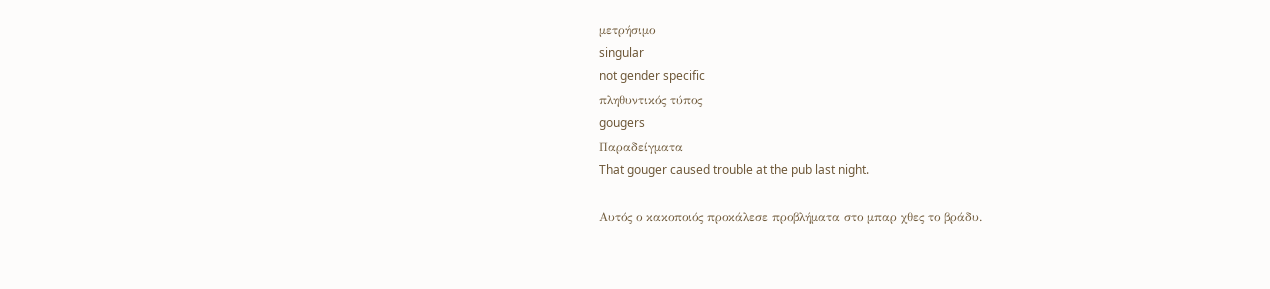μετρήσιμο
singular
not gender specific
πληθυντικός τύπος
gougers
Παραδείγματα
That gouger caused trouble at the pub last night.

Αυτός ο κακοποιός προκάλεσε προβλήματα στο μπαρ χθες το βράδυ.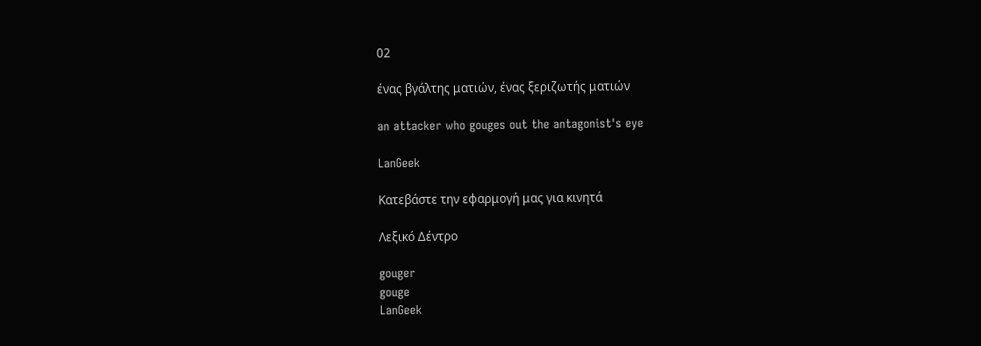02

ένας βγάλτης ματιών, ένας ξεριζωτής ματιών

an attacker who gouges out the antagonist's eye

LanGeek

Κατεβάστε την εφαρμογή μας για κινητά

Λεξικό Δέντρο

gouger
gouge
LanGeek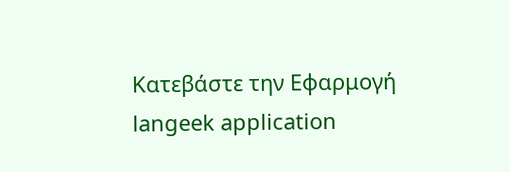Κατεβάστε την Εφαρμογή
langeek application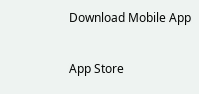Download Mobile App

App Store